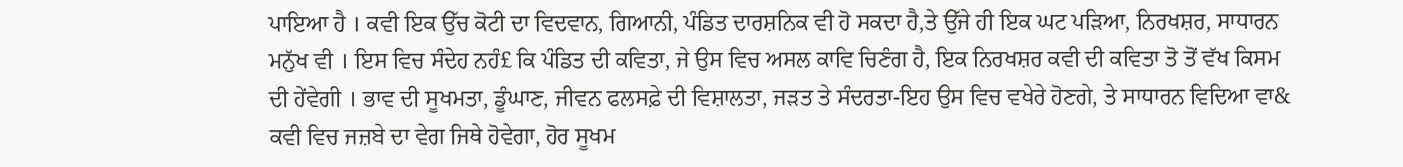ਪਾਇਆ ਹੈ । ਕਵੀ ਇਕ ਉੱਚ ਕੋਟੀ ਦਾ ਵਿਦਵਾਨ, ਗਿਆਨੀ, ਪੰਡਿਤ ਦਾਰਸ਼ਨਿਕ ਵੀ ਹੋ ਸਕਦਾ ਹੈ,ਤੇ ਉੱਜੇ ਹੀ ਇਕ ਘਟ ਪੜਿਆ, ਨਿਰਖਸ਼ਰ, ਸਾਧਾਰਨ ਮਨੁੱਖ ਵੀ । ਇਸ ਵਿਚ ਸੰਦੇਹ ਨਹੰ£ ਕਿ ਪੰਡਿਤ ਦੀ ਕਵਿਤਾ, ਜੇ ਉਸ ਵਿਚ ਅਸਲ ਕਾਵਿ ਚਿਣੰਗ ਹੈ, ਇਕ ਨਿਰਖਸ਼ਰ ਕਵੀ ਦੀ ਕਵਿਤਾ ਤੋ ਤੋਂ ਵੱਖ ਕਿਸਮ ਦੀ ਹੇਂਵੇਗੀ । ਭਾਵ ਦੀ ਸੂਖਮਤਾ, ਡੂੰਘਾਣ, ਜੀਵਨ ਫਲਸਫ਼ੇ ਦੀ ਵਿਸ਼ਾਲਤਾ, ਜੜਤ ਤੇ ਸੰਦਰਤਾ-ਇਹ ਉਸ ਵਿਚ ਵਖੇਰੇ ਹੋਣਗੇ, ਤੇ ਸਾਧਾਰਨ ਵਿਦਿਆ ਵਾ& ਕਵੀ ਵਿਚ ਜਜ਼ਬੇ ਦਾ ਵੇਗ ਜਿਥੇ ਹੋਵੇਗਾ, ਹੋਰ ਸੂਖਮ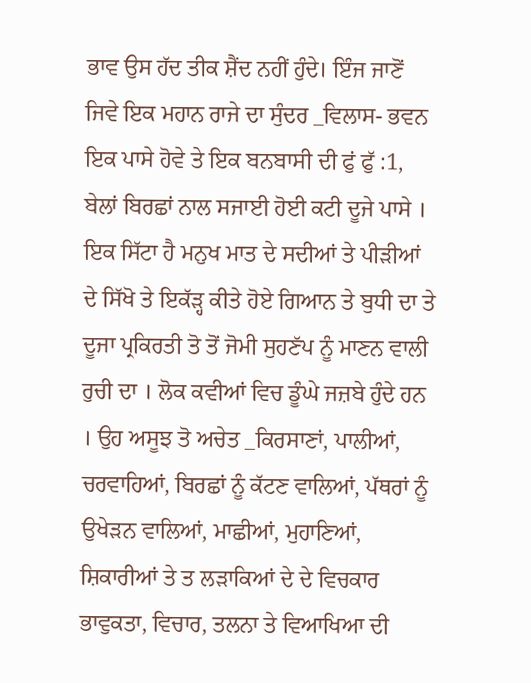ਭਾਵ ਉਸ ਹੱਦ ਤੀਕ ਸ਼ੈਂਦ ਨਹੀਂ ਹੁੰਦੇ। ਇੰਜ ਜਾਣੋਂ ਜਿਵੇ ਇਕ ਮਹਾਨ ਰਾਜੇ ਦਾ ਸੁੰਦਰ _ਵਿਲਾਸ- ਭਵਨ ਇਕ ਪਾਸੇ ਹੋਵੇ ਤੇ ਇਕ ਬਨਬਾਸੀ ਦੀ ਫੁਂ ਫੁੱ :1, ਬੇਲਾਂ ਬਿਰਛਾਂ ਨਾਲ ਸਜਾਈ ਹੋਈ ਕਟੀ ਦੂਜੇ ਪਾਸੇ । ਇਕ ਸਿੱਟਾ ਹੈ ਮਨੁਖ ਮਾਤ ਦੇ ਸਦੀਆਂ ਤੇ ਪੀੜੀਆਂ ਦੇ ਸਿੱਖੋ ਤੇ ਇਕੱੜ੍ਹ ਕੀਤੇ ਹੋਏ ਗਿਆਨ ਤੇ ਬੁਧੀ ਦਾ ਤੇ ਦੂਜਾ ਪ੍ਰਕਿਰਤੀ ਤੋ ਤੋਂ ਜੋਮੀ ਸੁਹਣੱਪ ਨੂੰ ਮਾਣਨ ਵਾਲੀ ਰੁਚੀ ਦਾ । ਲੋਕ ਕਵੀਆਂ ਵਿਚ ਡੂੰਘੇ ਜਜ਼ਬੇ ਹੁੰਦੇ ਹਨ । ਉਹ ਅਸੂਝ ਤੋ ਅਚੇਤ _ਕਿਰਸਾਣਾਂ, ਪਾਲੀਆਂ, ਚਰਵਾਹਿਆਂ, ਬਿਰਛਾਂ ਨੂੰ ਕੱਟਣ ਵਾਲਿਆਂ, ਪੱਥਰਾਂ ਨੂੰ ਉਖੇੜਨ ਵਾਲਿਆਂ, ਮਾਛੀਆਂ, ਮੁਹਾਣਿਆਂ, ਸ਼ਿਕਾਰੀਆਂ ਤੇ ਤ ਲੜਾਕਿਆਂ ਦੇ ਦੇ ਵਿਚਕਾਰ ਭਾਵੁਕਤਾ, ਵਿਚਾਰ, ਤਲਨਾ ਤੇ ਵਿਆਖਿਆ ਦੀ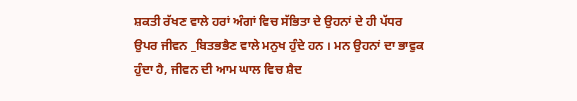ਸ਼ਕਤੀ ਰੱਖਣ ਵਾਲੇ ਹਰਾਂ ਅੰਗਾਂ ਵਿਚ ਸੱਭਿਤਾ ਦੇ ਉਹਨਾਂ ਦੇ ਹੀ ਪੱਧਰ ਉਪਰ ਜੀਵਨ _ਬਿਤਭਭੈਣ ਵਾਲੇ ਮਨੁਖ ਹੁੰਦੇ ਹਨ । ਮਨ ਉਹਨਾਂ ਦਾ ਭਾਵੁਕ ਹੁੰਦਾ ਹੈ, ਜੀਵਨ ਦੀ ਆਮ ਘਾਲ ਵਿਚ ਸ਼ੈਦ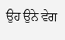ਉਹ ਉਨੇ ਵੇਗ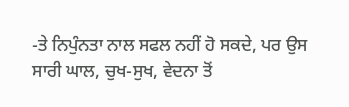-ਤੇ ਨਿਪੁੰਨਤਾ ਨਾਲ ਸਫਲ ਨਹੀਂ ਹੋ ਸਕਦੇ, ਪਰ ਉਸ ਸਾਰੀ ਘਾਲ, ਚੁਖ-ਸੁਖ, ਵੇਦਨਾ ਤੋਂ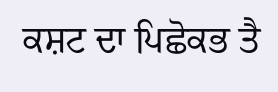ਕਸ਼ਟ ਦਾ ਪਿਛੋਕਭ ਤੈ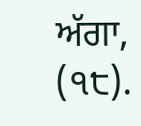ਅੱਗਾ, (੧੮).